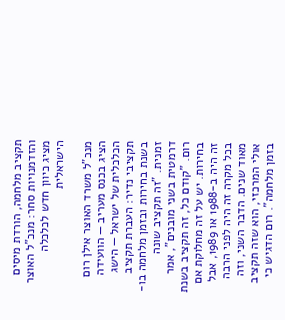תקציב מלחמה, הורדת מיסים והזדמנויות סחר: מנכ"ל האוצר מציג כיוון חדש לכלכלה הישראלית

מנכ"ל משרד האוצר אילן רום הציג בכנס מעריב — הוועידה הכלכלית של ישראל — הישג תקציבי נדיר: העברת תקציב בשנת בחירות ובזמן מלחמה בו-זמנית. "זה תקציב שונה דרמטית בשני מובנים", אמר רום. "קודם כל, זה תקציב בשנת בחירות. יש על זה מחלוקת אם זה היה ב-1988 או 1989, אבל בכל מקרה זה היה לפני הרבה מאוד שנים. הדבר השני, וזה אולי המרכזי, הוא שזה תקציב בזמן מלחמה". רום הדגיש כי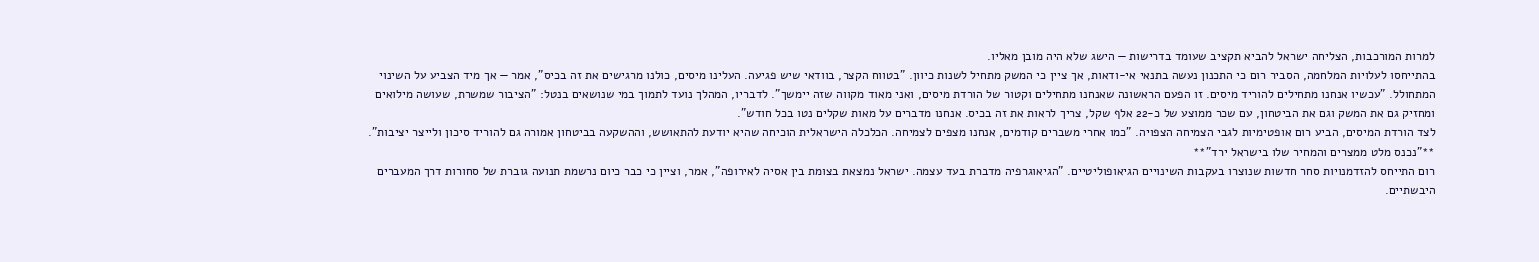למרות המורכבות, הצליחה ישראל להביא תקציב שעומד בדרישות — הישג שלא היה מובן מאליו.
בהתייחסו לעלויות המלחמה, הסביר רום כי התכנון נעשה בתנאי אי-ודאות, אך ציין כי המשק מתחיל לשנות כיוון. "בטווח הקצר, בוודאי שיש פגיעה. העלינו מיסים, כולנו מרגישים את זה בכיס", אמר — אך מיד הצביע על השינוי המתחולל. "עכשיו אנחנו מתחילים להוריד מיסים. זו הפעם הראשונה שאנחנו מתחילים וקטור של הורדת מיסים, ואני מאוד מקווה שזה יימשך". לדבריו, המהלך נועד לתמוך במי שנושאים בנטל: "הציבור שמשרת, שעושה מילואים ומחזיק גם את המשק וגם את הביטחון, עם שכר ממוצע של כ-22 אלף שקל, צריך לראות את זה בכיס. אנחנו מדברים על מאות שקלים נטו בכל חודש".
לצד הורדת המיסים, הביע רום אופטימיות לגבי הצמיחה הצפויה. "כמו אחרי משברים קודמים, אנחנו מצפים לצמיחה. הכלכלה הישראלית הוכיחה שהיא יודעת להתאושש, וההשקעה בביטחון אמורה גם להוריד סיכון ולייצר יציבות".
**"נכנס מלט ממצרים והמחיר שלו בישראל ירד"**
רום התייחס להזדמנויות סחר חדשות שנוצרו בעקבות השינויים הגיאופוליטיים. "הגיאוגרפיה מדברת בעד עצמה. ישראל נמצאת בצומת בין אסיה לאירופה", אמר, וציין כי כבר כיום נרשמת תנועה גוברת של סחורות דרך המעברים היבשתיים.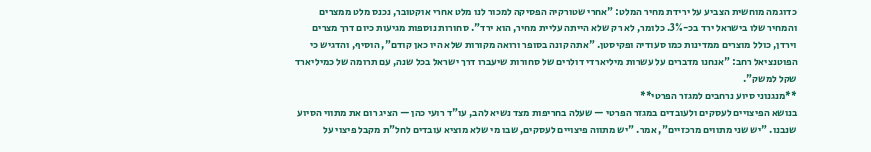כדוגמה מוחשית הצביע על ירידת מחיר המלט: "אחרי שטורקיה הפסיקה למכור לנו מלט אחרי אוקטובר, נכנס מלט ממצרים והמחיר שלו בישראל ירד בכ-3%. כלומר, לא רק שלא הייתה עליית מחיר, הוא ירד". סחורות נוספות מגיעות כיום דרך מצרים וירדן, כולל מוצרים ממדינות כמו סעודיה ופקיסטן. "אתה קונה בסופר ורואה מקורות שלא היו כאן קודם", הוסיף, והדגיש כי הפוטנציאל רחב: "אנחנו מדברים על עשרות מיליארדי דולרים של סחורות שיעברו דרך ישראל בכל שנה, עם תרומה של כמיליארד שקל למשק".
**מנגנוני סיוע נרחבים למגזר הפרטי**
בנושא הפיצויים לעסקים ולעובדים במגזר הפרטי — שעלה בחריפות מצד נשיא להב, עו"ד רועי כהן — הציג רום את מתווי הסיוע שנבנו. "יש שני מתווים מרכזיים", אמר. "יש מתווה פיצויים לעסקים, שבו מי שלא מוציא עובדים לחל"ת מקבל פיצוי על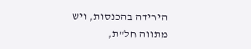הירידה בהכנסות, ויש מתווה חל"ת,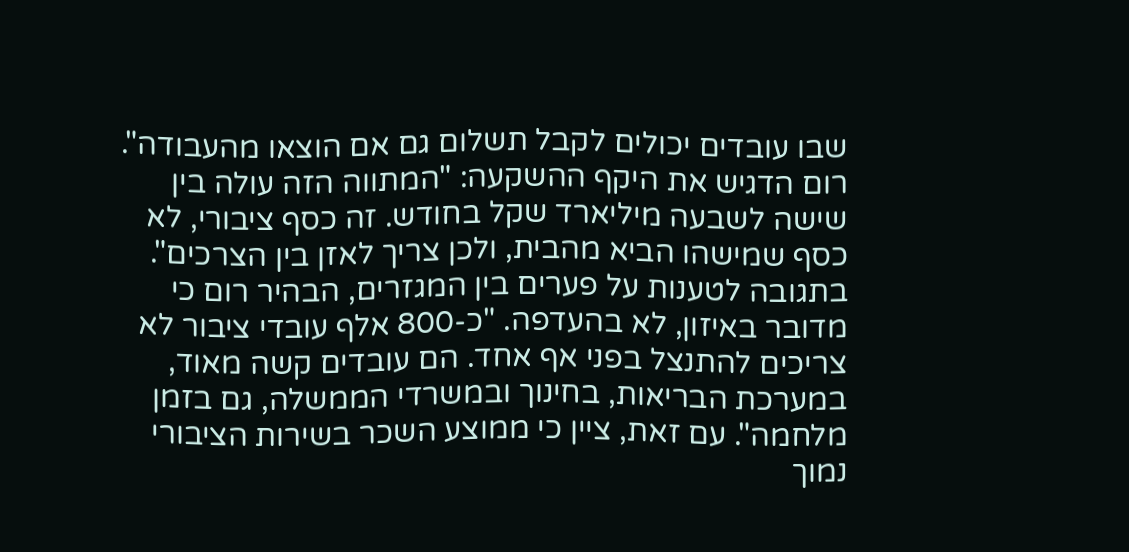שבו עובדים יכולים לקבל תשלום גם אם הוצאו מהעבודה". רום הדגיש את היקף ההשקעה: "המתווה הזה עולה בין שישה לשבעה מיליארד שקל בחודש. זה כסף ציבורי, לא כסף שמישהו הביא מהבית, ולכן צריך לאזן בין הצרכים".
בתגובה לטענות על פערים בין המגזרים, הבהיר רום כי מדובר באיזון, לא בהעדפה. "כ-800 אלף עובדי ציבור לא צריכים להתנצל בפני אף אחד. הם עובדים קשה מאוד, במערכת הבריאות, בחינוך ובמשרדי הממשלה, גם בזמן מלחמה". עם זאת, ציין כי ממוצע השכר בשירות הציבורי נמוך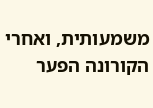משמעותית, ואחרי הקורונה הפער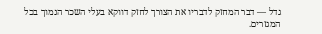גדל — דבר המחזק לדבריו את הצורך לחזק דווקא בעלי השכר הנמוך בכל המגזרים.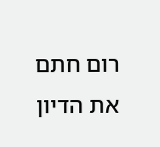רום חתם את הדיון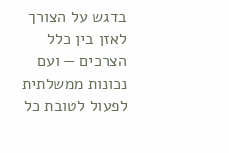בדגש על הצורך לאזן בין כלל הצרכים — ועם נכונות ממשלתית לפעול לטובת כל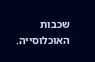שכבות האוכלוסייה.